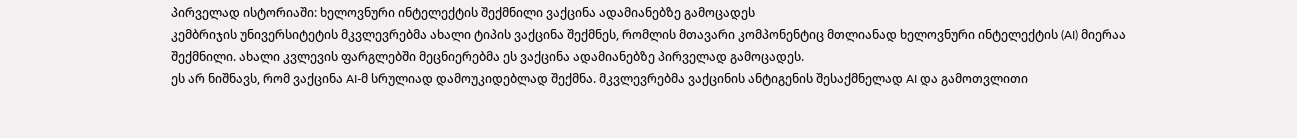პირველად ისტორიაში: ხელოვნური ინტელექტის შექმნილი ვაქცინა ადამიანებზე გამოცადეს
კემბრიჯის უნივერსიტეტის მკვლევრებმა ახალი ტიპის ვაქცინა შექმნეს, რომლის მთავარი კომპონენტიც მთლიანად ხელოვნური ინტელექტის (AI) მიერაა შექმნილი. ახალი კვლევის ფარგლებში მეცნიერებმა ეს ვაქცინა ადამიანებზე პირველად გამოცადეს.
ეს არ ნიშნავს, რომ ვაქცინა AI-მ სრულიად დამოუკიდებლად შექმნა. მკვლევრებმა ვაქცინის ანტიგენის შესაქმნელად AI და გამოთვლითი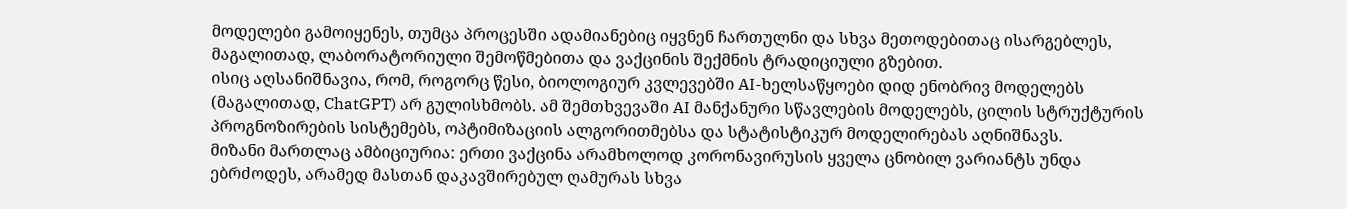მოდელები გამოიყენეს, თუმცა პროცესში ადამიანებიც იყვნენ ჩართულნი და სხვა მეთოდებითაც ისარგებლეს, მაგალითად, ლაბორატორიული შემოწმებითა და ვაქცინის შექმნის ტრადიციული გზებით.
ისიც აღსანიშნავია, რომ, როგორც წესი, ბიოლოგიურ კვლევებში AI-ხელსაწყოები დიდ ენობრივ მოდელებს (მაგალითად, ChatGPT) არ გულისხმობს. ამ შემთხვევაში AI მანქანური სწავლების მოდელებს, ცილის სტრუქტურის პროგნოზირების სისტემებს, ოპტიმიზაციის ალგორითმებსა და სტატისტიკურ მოდელირებას აღნიშნავს.
მიზანი მართლაც ამბიციურია: ერთი ვაქცინა არამხოლოდ კორონავირუსის ყველა ცნობილ ვარიანტს უნდა ებრძოდეს, არამედ მასთან დაკავშირებულ ღამურას სხვა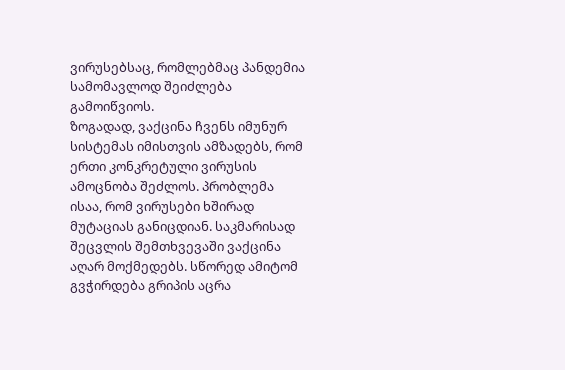ვირუსებსაც, რომლებმაც პანდემია სამომავლოდ შეიძლება გამოიწვიოს.
ზოგადად, ვაქცინა ჩვენს იმუნურ სისტემას იმისთვის ამზადებს, რომ ერთი კონკრეტული ვირუსის ამოცნობა შეძლოს. პრობლემა ისაა, რომ ვირუსები ხშირად მუტაციას განიცდიან. საკმარისად შეცვლის შემთხვევაში ვაქცინა აღარ მოქმედებს. სწორედ ამიტომ გვჭირდება გრიპის აცრა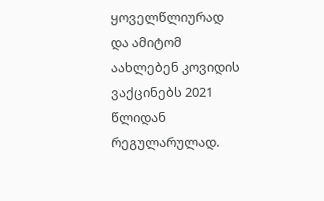ყოველწლიურად და ამიტომ აახლებენ კოვიდის ვაქცინებს 2021 წლიდან რეგულარულად.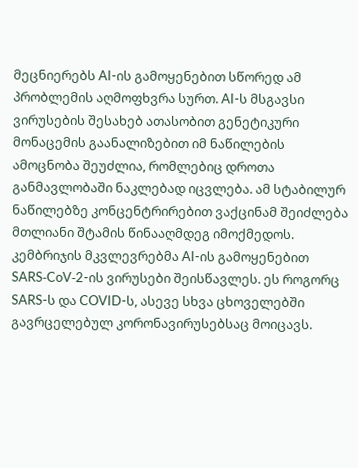მეცნიერებს AI-ის გამოყენებით სწორედ ამ პრობლემის აღმოფხვრა სურთ. AI-ს მსგავსი ვირუსების შესახებ ათასობით გენეტიკური მონაცემის გაანალიზებით იმ ნაწილების ამოცნობა შეუძლია, რომლებიც დროთა განმავლობაში ნაკლებად იცვლება. ამ სტაბილურ ნაწილებზე კონცენტრირებით ვაქცინამ შეიძლება მთლიანი შტამის წინააღმდეგ იმოქმედოს.
კემბრიჯის მკვლევრებმა AI-ის გამოყენებით SARS‑CoV‑2-ის ვირუსები შეისწავლეს. ეს როგორც SARS-ს და COVID-ს, ასევე სხვა ცხოველებში გავრცელებულ კორონავირუსებსაც მოიცავს.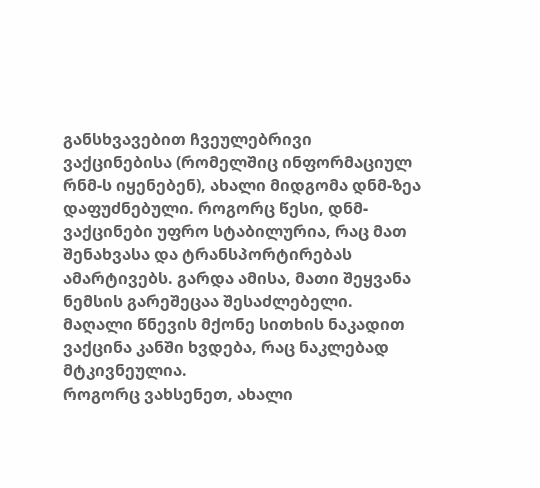განსხვავებით ჩვეულებრივი ვაქცინებისა (რომელშიც ინფორმაციულ რნმ-ს იყენებენ), ახალი მიდგომა დნმ-ზეა დაფუძნებული. როგორც წესი, დნმ-ვაქცინები უფრო სტაბილურია, რაც მათ შენახვასა და ტრანსპორტირებას ამარტივებს. გარდა ამისა, მათი შეყვანა ნემსის გარეშეცაა შესაძლებელი. მაღალი წნევის მქონე სითხის ნაკადით ვაქცინა კანში ხვდება, რაც ნაკლებად მტკივნეულია.
როგორც ვახსენეთ, ახალი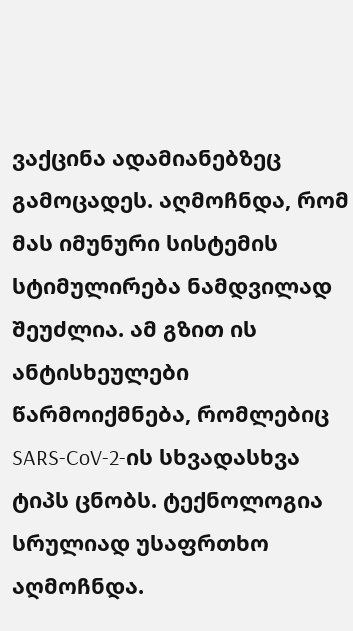ვაქცინა ადამიანებზეც გამოცადეს. აღმოჩნდა, რომ მას იმუნური სისტემის სტიმულირება ნამდვილად შეუძლია. ამ გზით ის ანტისხეულები წარმოიქმნება, რომლებიც SARS‑CoV‑2-ის სხვადასხვა ტიპს ცნობს. ტექნოლოგია სრულიად უსაფრთხო აღმოჩნდა.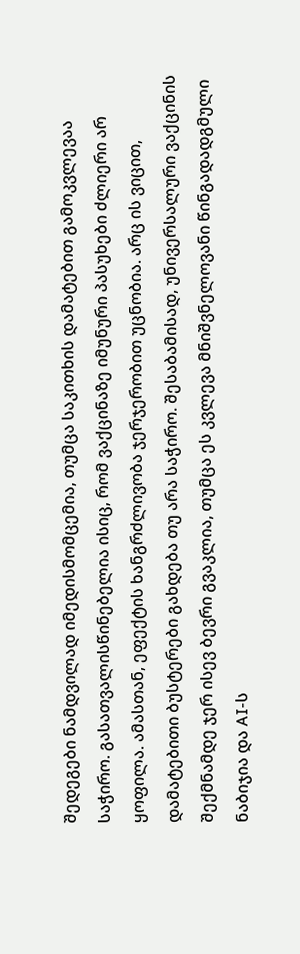შედეგები ნამდვილად იმედისმომცემია, თუმცა საკითხის დამატებით გამოკვლევაა საჭირო. გასათვალისწინებელია ისიც, რომ ვაქცინაზე იმუნური პასუხები ძლიერი არ ყოფილა. ამასთან, ეფექტის ხანგრძლივობა ჯერჯერობით უცნობია. არც ის ვიცით, დამატებითი ბუსტერები გახდება თუ არა საჭირო. შესაბამისად, უნივერსალური ვაქცინის შექმნამდე ჯერ ისევ ბევრი გვაკლია, თუმცა ეს კვლევა მნიშვნელოვანი წინგადადგმული ნაბიჯია და AI-ს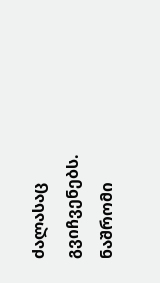ძალასაც გვიჩვენებს.
ნაშრომი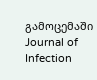გამოცემაში Journal of Infection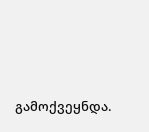გამოქვეყნდა.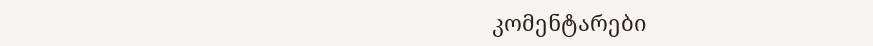კომენტარები